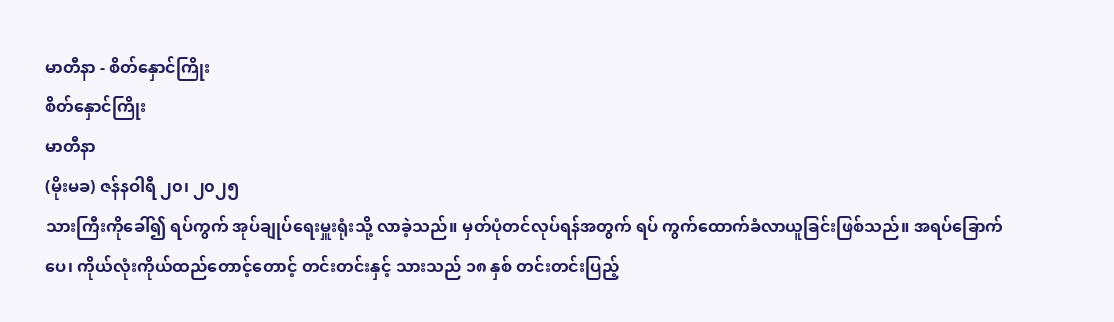မာတီနာ - စိတ်နှောင်ကြိုး
စိတ်နှောင်ကြိုး
မာတီနာ
(မိုးမခ) ဇန်နဝါရီ ၂၀၊ ၂၀၂၅
သားကြီးကိုခေါ်၍ ရပ်ကွက် အုပ်ချုပ်ရေးမှူးရုံးသို့ လာခဲ့သည်။ မှတ်ပုံတင်လုပ်ရန်အတွက် ရပ် ကွက်ထောက်ခံလာယူခြင်းဖြစ်သည်။ အရပ်ခြောက်ပေ၊ ကိုယ်လုံးကိုယ်ထည်တောင့်တောင့် တင်းတင်းနှင့် သားသည် ၁၈ နှစ် တင်းတင်းပြည့်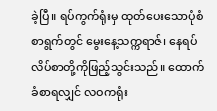ခဲ့ပြီ။ ရပ်ကွက်ရုံးမှ ထုတ်ပေးသောပုံစံစာရွက်တွင် မွေးနေ့သက္ကရာဇ်၊ နေရပ်လိပ်စာတို့ကိုဖြည့်သွင်းသည်။ ထောက်ခံစာရလျှင် လဝကရုံး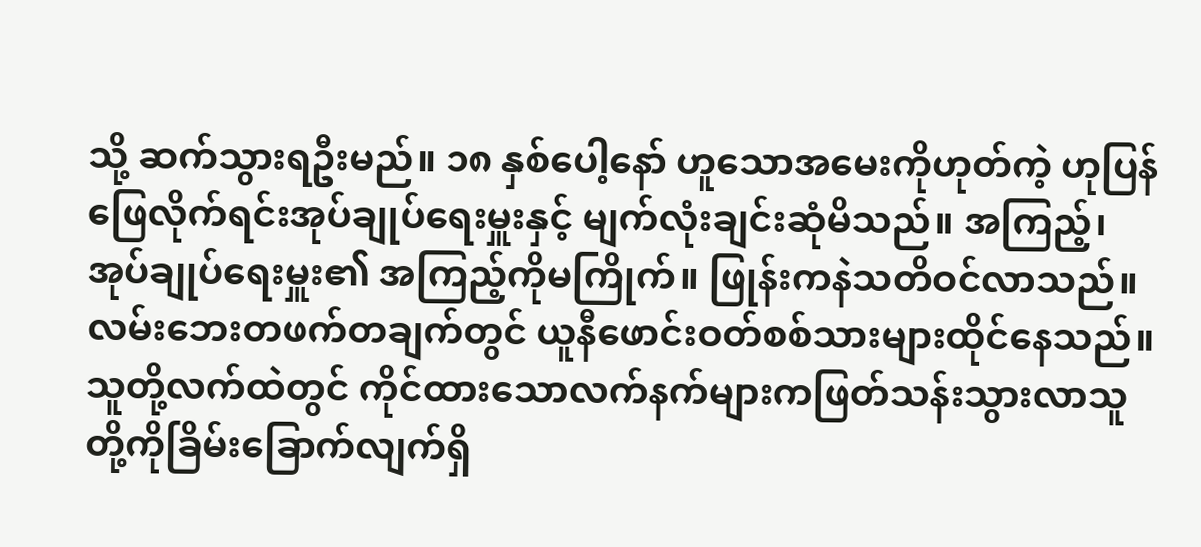သို့ ဆက်သွားရဦးမည်။ ၁၈ နှစ်ပေါ့နော် ဟူသောအမေးကိုဟုတ်ကဲ့ ဟုပြန်ဖြေလိုက်ရင်းအုပ်ချုပ်ရေးမှူးနှင့် မျက်လုံးချင်းဆုံမိသည်။ အကြည့်၊ အုပ်ချုပ်ရေးမှူး၏ အကြည့်ကိုမကြိုက်။ ဖြုန်းကနဲသတိဝင်လာသည်။
လမ်းဘေးတဖက်တချက်တွင် ယူနီဖောင်းဝတ်စစ်သားများထိုင်နေသည်။ သူတို့လက်ထဲတွင် ကိုင်ထားသောလက်နက်များကဖြတ်သန်းသွားလာသူတို့ကိုခြိမ်းခြောက်လျက်ရှိ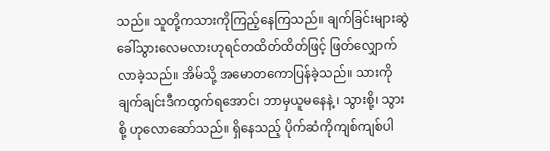သည်။ သူတို့ကသားကိုကြည့်နေကြသည်။ ချက်ခြင်းများဆွဲခေါ်သွားလေမလားဟုရင်တထိတ်ထိတ်ဖြင့် ဖြတ်လျှောက်လာခဲ့သည်။ အိမ်သို့ အမောတကောပြန်ခဲ့သည်။ သားကိုချက်ချင်းဒီကထွက်ရအောင်၊ ဘာမှယူမနေနဲ့ ၊ သွားစို့၊ သွားစို့ ဟုလောဆော်သည်။ ရှိနေသည့် ပိုက်ဆံကိုကျစ်ကျစ်ပါ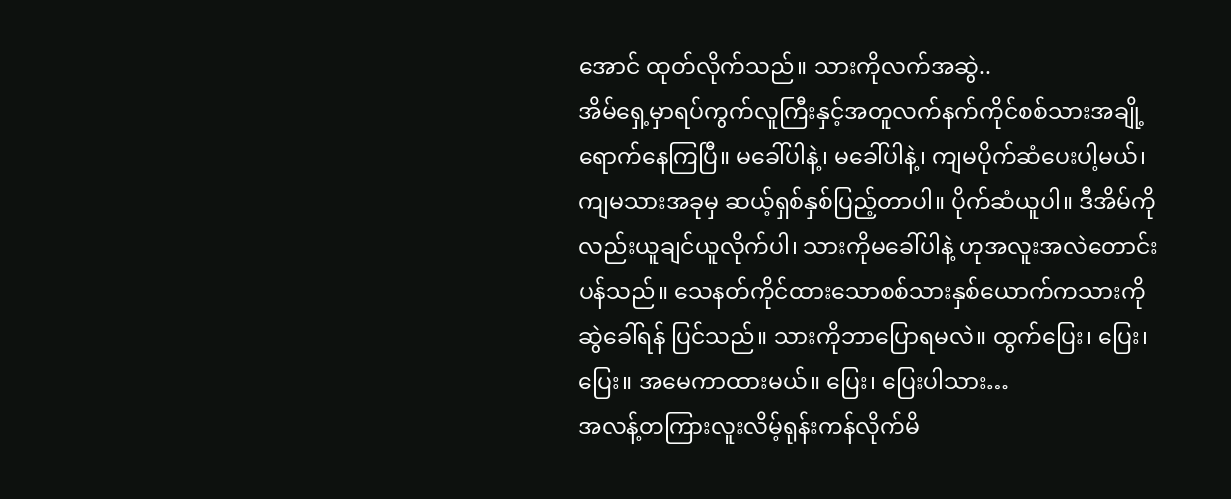အောင် ထုတ်လိုက်သည်။ သားကိုလက်အဆွဲ..
အိမ်ရှေ့မှာရပ်ကွက်လူကြီးနှင့်အတူလက်နက်ကိုင်စစ်သားအချို့ရောက်နေကြပြီ။ မခေါ်ပါနဲ့၊ မခေါ်ပါနဲ့၊ ကျမပိုက်ဆံပေးပါ့မယ်၊ ကျမသားအခုမှ ဆယ့်ရှစ်နှစ်ပြည့်တာပါ။ ပိုက်ဆံယူပါ။ ဒီအိမ်ကိုလည်းယူချင်ယူလိုက်ပါ၊ သားကိုမခေါ်ပါနဲ့ ဟုအလူးအလဲတောင်းပန်သည်။ သေနတ်ကိုင်ထားသောစစ်သားနှစ်ယောက်ကသားကိုဆွဲခေါ်ရန် ပြင်သည်။ သားကိုဘာပြောရမလဲ။ ထွက်ပြေး၊ ပြေး၊ ပြေး။ အမေကာထားမယ်။ ပြေး၊ ပြေးပါသား…
အလန့်တကြားလူးလိမ့်ရုန်းကန်လိုက်မိ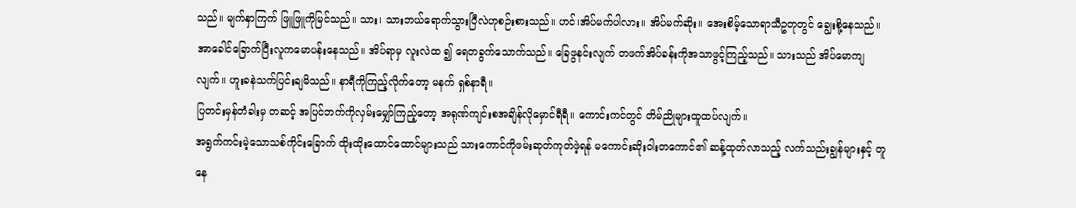သည်။ မျက်နှာကြက် ဖြူဖြူကိုမြင်သည်။ သား၊ သားဘယ်ရောက်သွားပြီလဲဟုစဉ်းစားသည်။ ဟင်၊အိပ်မက်ပါလား။ အိပ်မက်ဆိုး။ အေးစိမ့်သောရာသီဥတုတွင် ချွေးစို့နေသည်။ အာခေါင်ခြောက်ပြီးလူကမောပန်းနေသည်။ အိပ်ရာမှ လူးလဲထ ၍ ရေတခွက်သောက်သည်။ ခြေဖွနင်းလျက် တဖက်အိပ်ခန်းကိုအသာဖွင့်ကြည့်သည်။ သားသည် အိပ်မောကျလျက်။ ဟူးခနဲသက်ပြင်းချမိသည်။ နာရီကိုကြည့်လိုက်တော့ မနက် ရှစ်နာရီ။
ပြတင်းမှန်တံခါးမှ တဆင့် အပြင်ဘက်ကိုလှမ်းမျှော်ကြည့်တော့ အရုဏ်ကျင်းစအချိန်လိုမှောင်ရီရီ။ ကောင်းကင်တွင် တိမ်ညိုများထူထပ်လျက်။
အရွက်ကင်းမဲ့သောသစ်ကိုင်းခြောက် ထိုးထိုးထောင်ထောင်များသည် သားကောင်ကိုဖမ်းဆုတ်ကုတ်ဖဲ့ရန် မကောင်းဆိုးဝါးတကောင်၏ ဆန့်ထုတ်လာသည့် လက်သည်းချွန်များနှင့် တူနေ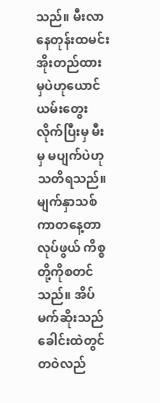သည်။ မီးလာနေတုန်းထမင်းအိုးတည်ထားမှပဲဟုယောင်ယမ်းတွေးလိုက်ပြီးမှ မီးမှ မပျက်ပဲဟုသတိရသည်။ မျက်နှာသစ်ကာတနေ့တာလုပ်ဖွယ် ကိစ္စတို့ကိုစတင်သည်။ အိပ်မက်ဆိုးသည် ခေါင်းထဲတွင်တဝဲလည်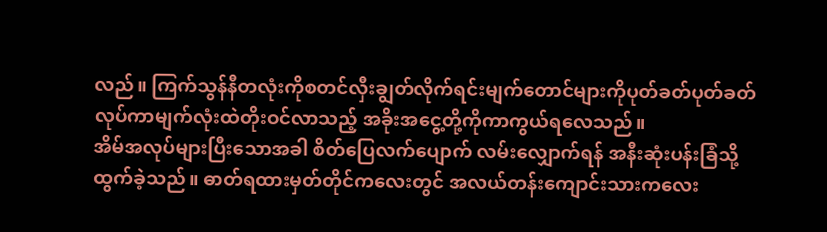လည်။ ကြက်သွန်နီတလုံးကိုစတင်လှီးချွတ်လိုက်ရင်းမျက်တောင်များကိုပုတ်ခတ်ပုတ်ခတ်လုပ်ကာမျက်လုံးထဲတိုးဝင်လာသည့် အခိုးအငွေ့တို့ကိုကာကွယ်ရလေသည်။
အိမ်အလုပ်များပြီးသောအခါ စိတ်ပြေလက်ပျောက် လမ်းလျှောက်ရန် အနီးဆုံးပန်းခြံသို့ ထွက်ခဲ့သည်။ ဓာတ်ရထားမှတ်တိုင်ကလေးတွင် အလယ်တန်းကျောင်းသားကလေး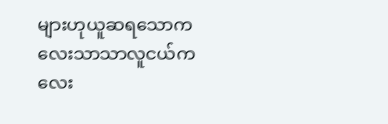များဟုယူဆရသောကလေးသာသာလူငယ်ကလေး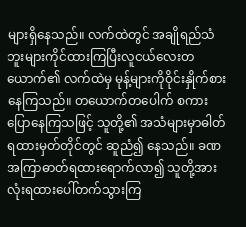များရှိနေသည်။ လက်ထဲတွင် အချိုရည်သံဘူးများကိုင်ထားကြပြီးလူငယ်လေးတယောက်၏ လက်ထဲမှ မုန့်များကိုဝိုင်းနှိုက်စားနေကြသည်။ တယောက်တပေါက် စကားပြောနေကြသဖြင့် သူတို့၏ အသံများမှာဓါတ်ရထားမှတ်တိုင်တွင် ဆူညံ၍ နေသည်။ ခဏအကြာဓာတ်ရထားရောက်လာ၍ သူတို့အားလုံးရထားပေါ်တက်သွားကြ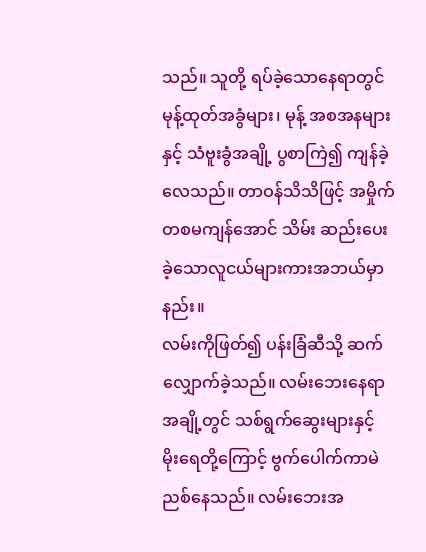သည်။ သူတို့ ရပ်ခဲ့သောနေရာတွင် မုန့်ထုတ်အခွံများ၊ မုန့် အစအနများနှင့် သံဗူးခွံအချို့ ပွစာကြဲ၍ ကျန်ခဲ့လေသည်။ တာဝန်သိသိဖြင့် အမှိုက်တစမကျန်အောင် သိမ်း ဆည်းပေးခဲ့သောလူငယ်များကားအဘယ်မှာနည်း။
လမ်းကိုဖြတ်၍ ပန်းခြံဆီသို့ ဆက်လျှောက်ခဲ့သည်။ လမ်းဘေးနေရာအချို့တွင် သစ်ရွက်ဆွေးများနှင့် မိုးရေတို့ကြောင့် ဗွက်ပေါက်ကာမဲညစ်နေသည်။ လမ်းဘေးအ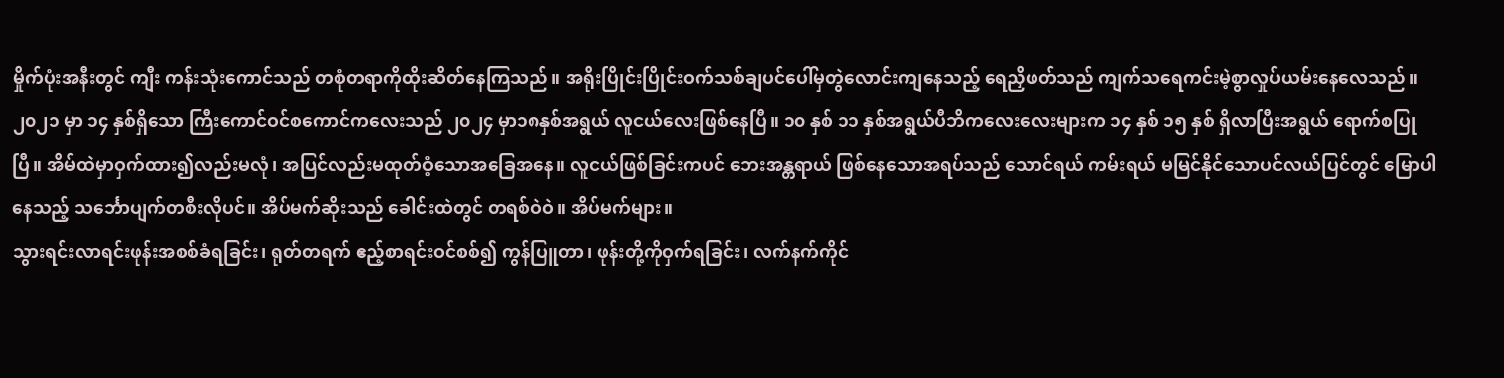မှိုက်ပုံးအနီးတွင် ကျီး ကန်းသုံးကောင်သည် တစုံတရာကိုထိုးဆိတ်နေကြသည်။ အရိုးပြိုင်းပြိုင်းဝက်သစ်ချပင်ပေါ်မှတွဲလောင်းကျနေသည့် ရေညှိဖတ်သည် ကျက်သရေကင်းမဲ့စွာလှုပ်ယမ်းနေလေသည်။
၂၀၂၁ မှာ ၁၄ နှစ်ရှိသော ကြီးကောင်ဝင်စကောင်ကလေးသည် ၂၀၂၄ မှာ၁၈နှစ်အရွယ် လူငယ်လေးဖြစ်နေပြီ။ ၁၀ နှစ် ၁၁ နှစ်အရွယ်ပီဘိကလေးလေးများက ၁၄ နှစ် ၁၅ နှစ် ရှိလာပြီးအရွယ် ရောက်စပြုပြီ။ အိမ်ထဲမှာဝှက်ထား၍လည်းမလုံ၊ အပြင်လည်းမထုတ်ဝံ့သောအခြေအနေ။ လူငယ်ဖြစ်ခြင်းကပင် ဘေးအန္တရာယ် ဖြစ်နေသောအရပ်သည် သောင်ရယ် ကမ်းရယ် မမြင်နိုင်သောပင်လယ်ပြင်တွင် မြောပါနေသည့် သင်္ဘောပျက်တစီးလိုပင်။ အိပ်မက်ဆိုးသည် ခေါင်းထဲတွင် တရစ်ဝဲဝဲ။ အိပ်မက်များ။
သွားရင်းလာရင်းဖုန်းအစစ်ခံရခြင်း၊ ရုတ်တရက် ဧည့်စာရင်းဝင်စစ်၍ ကွန်ပြူတာ၊ ဖုန်းတို့ကိုဝှက်ရခြင်း၊ လက်နက်ကိုင်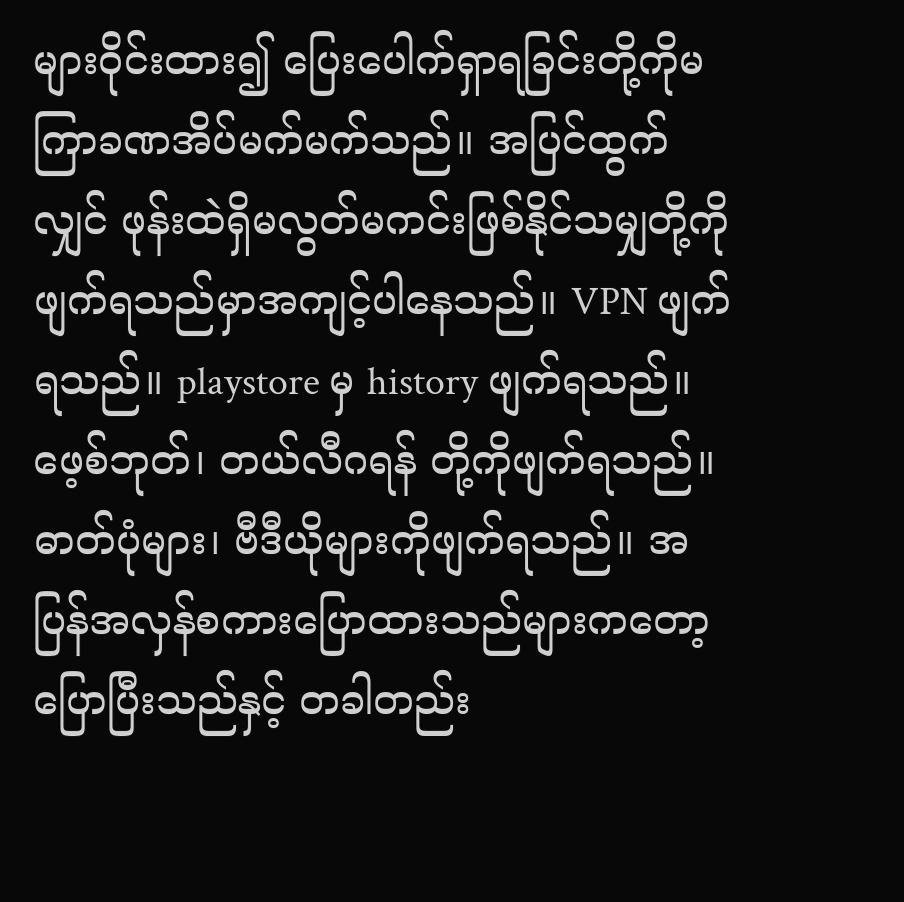များဝိုင်းထား၍ ပြေးပေါက်ရှာရခြင်းတို့ကိုမကြာခဏအိပ်မက်မက်သည်။ အပြင်ထွက်လျှင် ဖုန်းထဲရှိမလွတ်မကင်းဖြစ်နိုင်သမျှတို့ကိုဖျက်ရသည်မှာအကျင့်ပါနေသည်။ VPN ဖျက်ရသည်။ playstore မှ history ဖျက်ရသည်။ ဖေ့စ်ဘုတ်၊ တယ်လီဂရန် တို့ကိုဖျက်ရသည်။ ဓာတ်ပုံများ၊ ဗီဒီယိုများကိုဖျက်ရသည်။ အပြန်အလှန်စကားပြောထားသည်များကတော့ ပြောပြီးသည်နှင့် တခါတည်း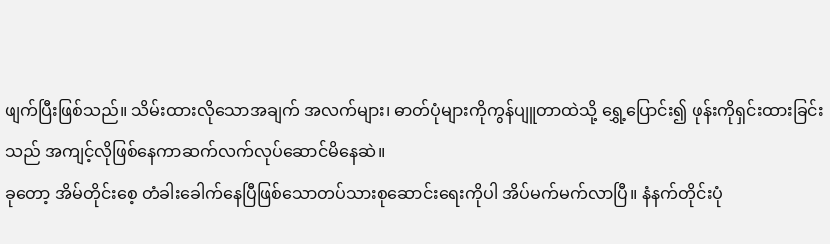ဖျက်ပြီးဖြစ်သည်။ သိမ်းထားလိုသောအချက် အလက်များ၊ ဓာတ်ပုံများကိုကွန်ပျူတာထဲသို့ ရွှေ့ပြောင်း၍ ဖုန်းကိုရှင်းထားခြင်းသည် အကျင့်လိုဖြစ်နေကာဆက်လက်လုပ်ဆောင်မိနေဆဲ။
ခုတော့ အိမ်တိုင်းစေ့ တံခါးခေါက်နေပြီဖြစ်သောတပ်သားစုဆောင်းရေးကိုပါ အိပ်မက်မက်လာပြီ။ နံနက်တိုင်းပုံ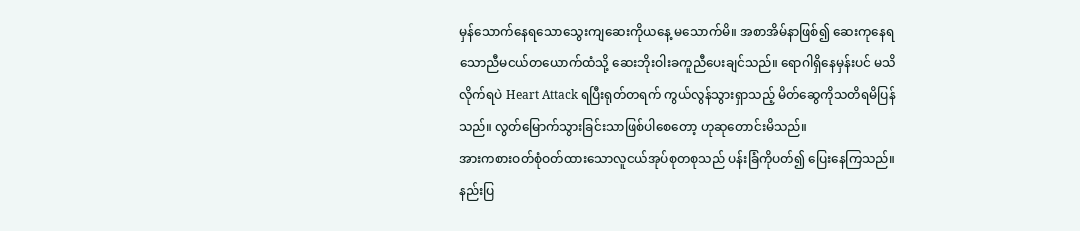မှန်သောက်နေရသောသွေးကျဆေးကိုယနေ့ မသောက်မိ။ အစာအိမ်နာဖြစ်၍ ဆေးကုနေရသောညီမငယ်တယောက်ထံသို့ ဆေးဘိုးဝါးခကူညီပေးချင်သည်။ ရောဂါရှိနေမှန်းပင် မသိလိုက်ရပဲ Heart Attack ရပြီးရုတ်တရက် ကွယ်လွန်သွားရှာသည့် မိတ်ဆွေကိုသတိရမိပြန်သည်။ လွတ်မြောက်သွားခြင်းသာဖြစ်ပါစေတော့ ဟုဆုတောင်းမိသည်။
အားကစားဝတ်စုံဝတ်ထားသောလူငယ်အုပ်စုတစုသည် ပန်းခြံကိုပတ်၍ ပြေးနေကြသည်။ နည်းပြ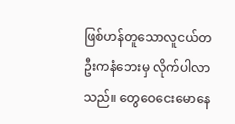ဖြစ်ဟန်တူသောလူငယ်တဦးကနံဘေးမှ လိုက်ပါလာသည်။ တွေဝေငေးမောနေ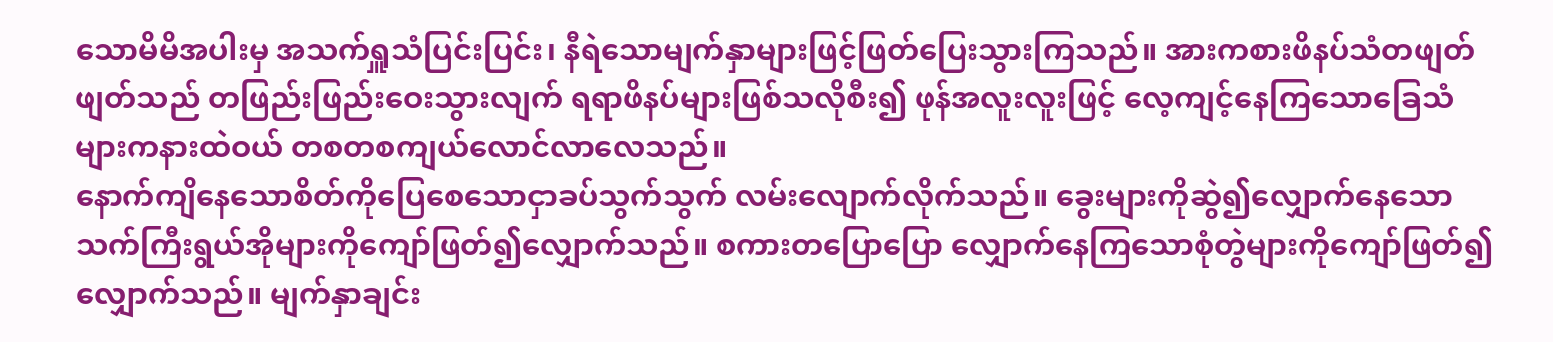သောမိမိအပါးမှ အသက်ရှူသံပြင်းပြင်း၊ နီရဲသောမျက်နှာများဖြင့်ဖြတ်ပြေးသွားကြသည်။ အားကစားဖိနပ်သံတဖျတ်ဖျတ်သည် တဖြည်းဖြည်းဝေးသွားလျက် ရရာဖိနပ်များဖြစ်သလိုစီး၍ ဖုန်အလူးလူးဖြင့် လေ့ကျင့်နေကြသောခြေသံများကနားထဲဝယ် တစတစကျယ်လောင်လာလေသည်။
နောက်ကျိနေသောစိတ်ကိုပြေစေသောငှာခပ်သွက်သွက် လမ်းလျောက်လိုက်သည်။ ခွေးများကိုဆွဲ၍လျှောက်နေသောသက်ကြီးရွယ်အိုများကိုကျော်ဖြတ်၍လျှောက်သည်။ စကားတပြောပြော လျှောက်နေကြသောစုံတွဲများကိုကျော်ဖြတ်၍ လျှောက်သည်။ မျက်နှာချင်း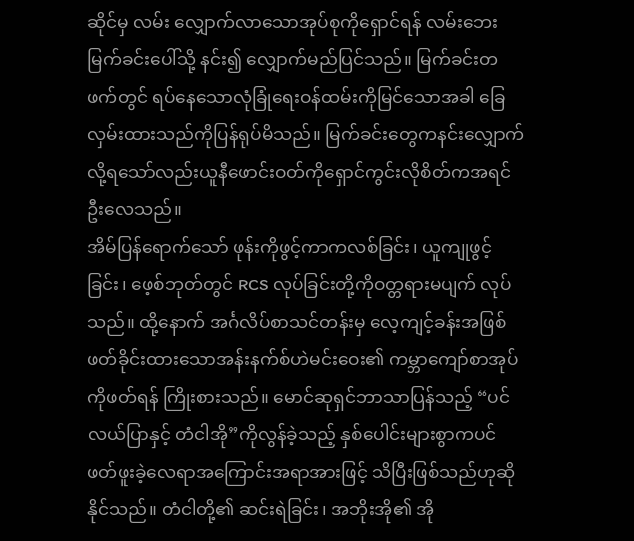ဆိုင်မှ လမ်း လျှောက်လာသောအုပ်စုကိုရှောင်ရန် လမ်းဘေးမြက်ခင်းပေါ်သို့ နင်း၍ လျှောက်မည်ပြင်သည်။ မြက်ခင်းတဖက်တွင် ရပ်နေသောလုံခြုံရေးဝန်ထမ်းကိုမြင်သောအခါ ခြေလှမ်းထားသည်ကိုပြန်ရုပ်မိသည်။ မြက်ခင်းတွေကနင်းလျှောက်လို့ရသော်လည်းယူနီဖောင်းဝတ်ကိုရှောင်ကွင်းလိုစိတ်ကအရင်ဦးလေသည်။
အိမ်ပြန်ရောက်သော် ဖုန်းကိုဖွင့်ကာကလစ်ခြင်း၊ ယူကျုဖွင့်ခြင်း၊ ဖေ့စ်ဘုတ်တွင် RCS လုပ်ခြင်းတို့ကိုဝတ္တရားမပျက် လုပ်သည်။ ထို့နောက် အင်္ဂလိပ်စာသင်တန်းမှ လေ့ကျင့်ခန်းအဖြစ် ဖတ်ခိုင်းထားသောအန်းနက်စ်ဟဲမင်းဝေး၏ ကမ္ဘာကျော်စာအုပ်ကိုဖတ်ရန် ကြိုးစားသည်။ မောင်ဆုရှင်ဘာသာပြန်သည့် “ပင်လယ်ပြာနှင့် တံငါအို”ကိုလွန်ခဲ့သည့် နှစ်ပေါင်းများစွာကပင် ဖတ်ဖူးခဲ့လေရာအကြောင်းအရာအားဖြင့် သိပြီးဖြစ်သည်ဟုဆိုနိုင်သည်။ တံငါတို့၏ ဆင်းရဲခြင်း၊ အဘိုးအို၏ အို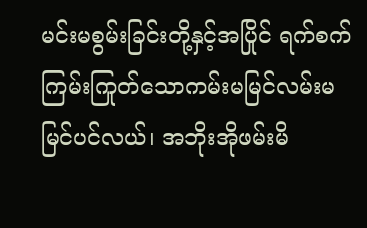မင်းမစွမ်းခြင်းတို့နှင့်အပြိုင် ရက်စက်ကြမ်းကြုတ်သောကမ်းမမြင်လမ်းမမြင်ပင်လယ်၊ အဘိုးအိုဖမ်းမိ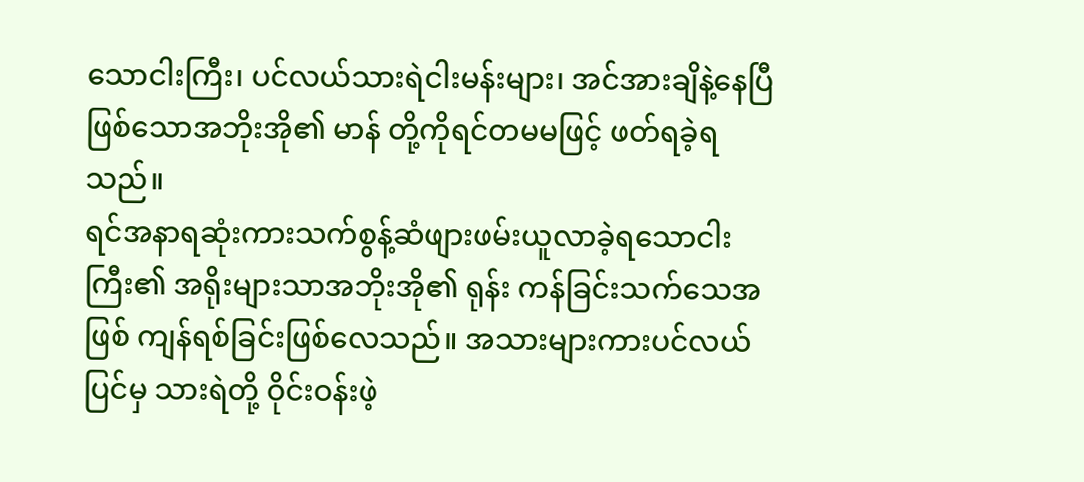သောငါးကြီး၊ ပင်လယ်သားရဲငါးမန်းများ၊ အင်အားချိနဲ့နေပြီဖြစ်သောအဘိုးအို၏ မာန် တို့ကိုရင်တမမဖြင့် ဖတ်ရခဲ့ရသည်။
ရင်အနာရဆုံးကားသက်စွန့်ဆံဖျားဖမ်းယူလာခဲ့ရသောငါးကြီး၏ အရိုးများသာအဘိုးအို၏ ရုန်း ကန်ခြင်းသက်သေအဖြစ် ကျန်ရစ်ခြင်းဖြစ်လေသည်။ အသားများကားပင်လယ်ပြင်မှ သားရဲတို့ ဝိုင်းဝန်းဖဲ့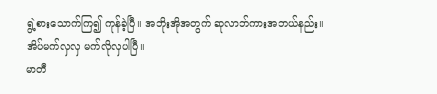ရွဲ့စားသောက်ကြ၍ ကုန်ခဲ့ပြီ။ အဘိုးအိုအတွက် ဆုလာဘ်ကားအဘယ်နည်း။
အိပ်မက်လှလှ မက်လိုလှပါပြီ။
မာတီ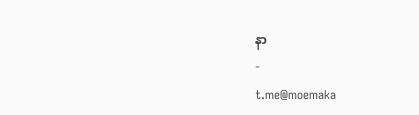နာ
-
t.me@moemaka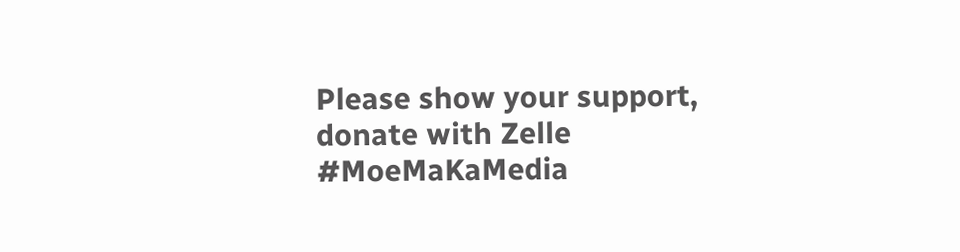Please show your support, donate with Zelle
#MoeMaKaMedia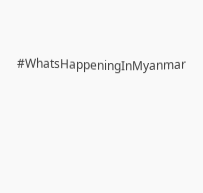#WhatsHappeningInMyanmar